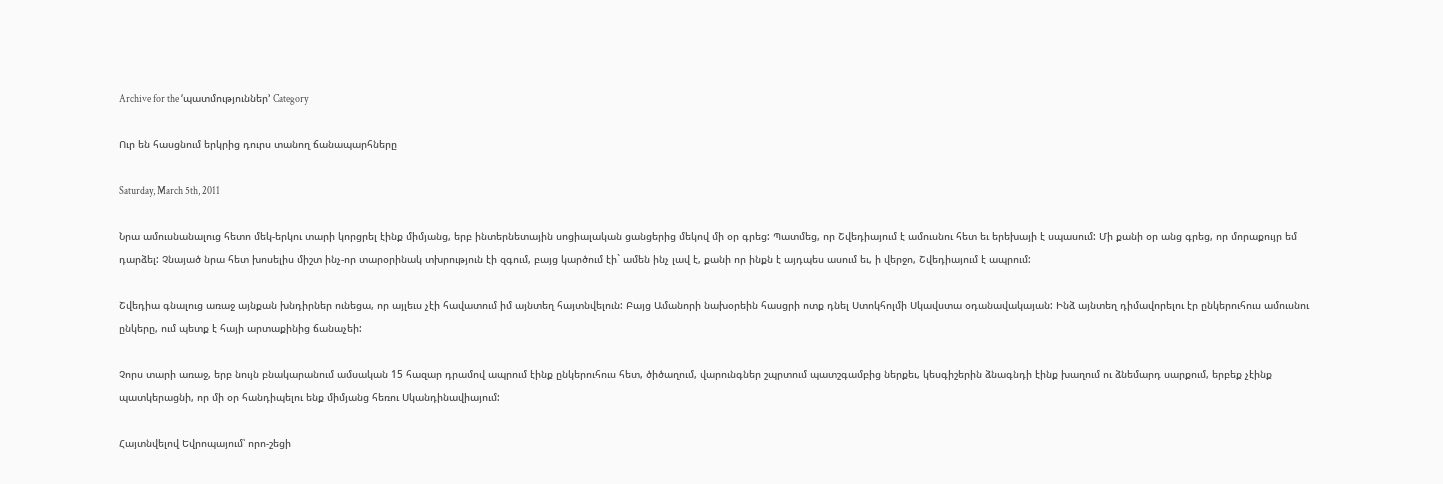Archive for the ‘պատմություններ’ Category

Ուր են հասցնում երկրից դուրս տանող ճանապարհները

Saturday, March 5th, 2011

Նրա ամուսնանալուց հետո մեկ-երկու տարի կորցրել էինք միմյանց, երբ ինտերնետային սոցիալական ցանցերից մեկով մի օր գրեց: Պատմեց, որ Շվեդիայում է ամուսնու հետ եւ երեխայի է սպասում: Մի քանի օր անց գրեց, որ մորաքույր եմ դարձել: Չնայած նրա հետ խոսելիս միշտ ինչ-որ տարօրինակ տխրություն էի զգում, բայց կարծում էի` ամեն ինչ լավ է, քանի որ ինքն է այդպես ասում եւ, ի վերջո, Շվեդիայում է ապրում:

Շվեդիա գնալուց առաջ այնքան խնդիրներ ունեցա, որ այլեւս չէի հավատում իմ այնտեղ հայտնվելուն: Բայց Ամանորի նախօրեին հասցրի ոտք դնել Ստոկհոլմի Սկավստա օդանավակայան: Ինձ այնտեղ դիմավորելու էր ընկերուհուս ամուսնու ընկերը, ում պետք է հայի արտաքինից ճանաչեի:

Չորս տարի առաջ, երբ նույն բնակարանում ամսական 15 հազար դրամով ապրում էինք ընկերուհուս հետ, ծիծաղում, վարունգներ շպրտում պատշգամբից ներքեւ, կեսգիշերին ձնագնդի էինք խաղում ու ձնեմարդ սարքում, երբեք չէինք պատկերացնի, որ մի օր հանդիպելու ենք միմյանց հեռու Սկանդինավիայում:

Հայտնվելով Եվրոպայում՝ որո-շեցի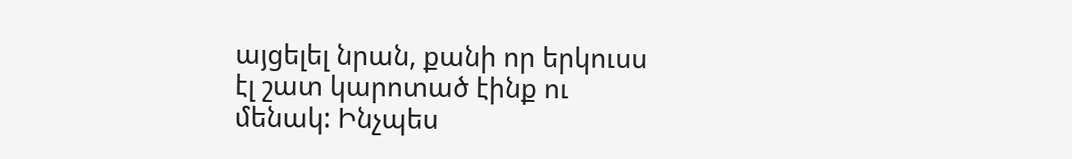այցելել նրան, քանի որ երկուսս էլ շատ կարոտած էինք ու մենակ: Ինչպես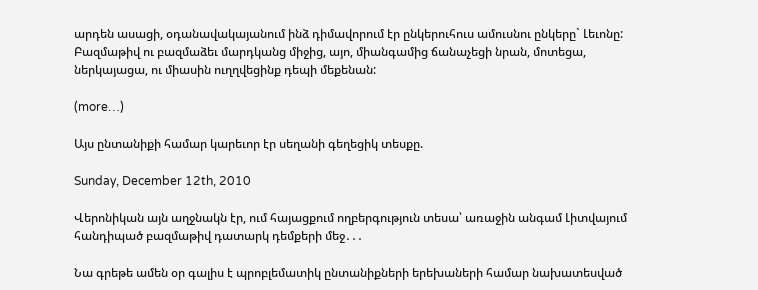արդեն ասացի, օդանավակայանում ինձ դիմավորում էր ընկերուհուս ամուսնու ընկերը` Լեւոնը: Բազմաթիվ ու բազմաձեւ մարդկանց միջից, այո, միանգամից ճանաչեցի նրան, մոտեցա, ներկայացա, ու միասին ուղղվեցինք դեպի մեքենան:

(more…)

Այս ընտանիքի համար կարեւոր էր սեղանի գեղեցիկ տեսքը.

Sunday, December 12th, 2010

Վերոնիկան այն աղջնակն էր, ում հայացքում ողբերգություն տեսա՝ առաջին անգամ Լիտվայում հանդիպած բազմաթիվ դատարկ դեմքերի մեջ․․․

Նա գրեթե ամեն օր գալիս է պրոբլեմատիկ ընտանիքների երեխաների համար նախատեսված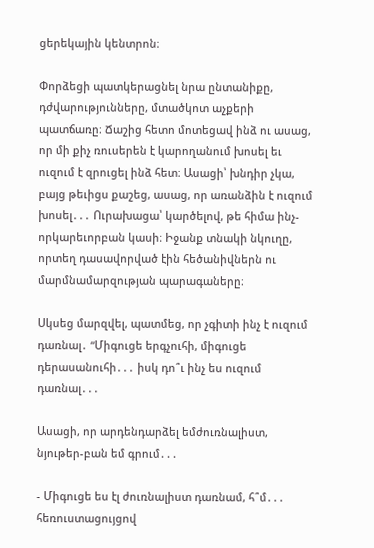ցերեկային կենտրոն։

Փորձեցի պատկերացնել նրա ընտանիքը, դժվարությունները, մտածկոտ աչքերի պատճառը։ Ճաշից հետո մոտեցավ ինձ ու ասաց, որ մի քիչ ռուսերեն է կարողանում խոսել եւ ուզում է զրուցել ինձ հետ։ Ասացի՝ խնդիր չկա, բայց թեւիցս քաշեց, ասաց, որ առանձին է ուզում խոսել․․․ Ուրախացա՝ կարծելով, թե հիմա ինչ-որկարեւորբան կասի։ Իջանք տնակի նկուղը, որտեղ դասավորված էին հեծանիվներն ու մարմնամարզության պարագաները։

Սկսեց մարզվել, պատմեց, որ չգիտի ինչ է ուզում դառնալ․ “Միգուցե երգչուհի, միգուցե դերասանուհի․․․ իսկ դո՞ւ ինչ ես ուզում դառնալ․․․

Ասացի, որ արդենդարձել եմժուռնալիստ, նյութեր-բան եմ գրում․․․

- Միգուցե ես էլ ժուռնալիստ դառնամ, հ՞մ․․․ հեռուստացույցով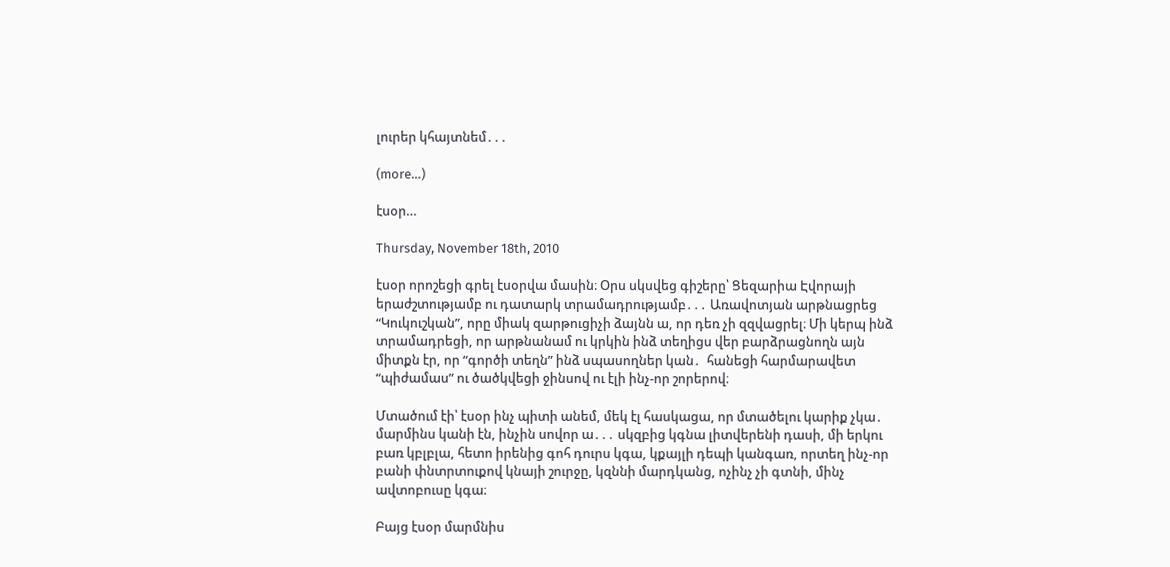լուրեր կհայտնեմ․․․

(more…)

էսօր…

Thursday, November 18th, 2010

էսօր որոշեցի գրել էսօրվա մասին։ Օրս սկսվեց գիշերը՝ Ցեզարիա Էվորայի երաժշտությամբ ու դատարկ տրամադրությամբ․․․ Առավոտյան արթնացրեց “Կուկուշկան”, որը միակ զարթուցիչի ձայնն ա, որ դեռ չի զզվացրել։ Մի կերպ ինձ տրամադրեցի, որ արթնանամ ու կրկին ինձ տեղիցս վեր բարձրացնողն այն միտքն էր, որ “գործի տեղն” ինձ սպասողներ կան․  հանեցի հարմարավետ “պիժամաս” ու ծածկվեցի ջինսով ու էլի ինչ-որ շորերով։

Մտածում էի՝ էսօր ինչ պիտի անեմ, մեկ էլ հասկացա, որ մտածելու կարիք չկա․ մարմինս կանի էն, ինչին սովոր ա․․․ սկզբից կգնա լիտվերենի դասի, մի երկու բառ կբլբլա, հետո իրենից գոհ դուրս կգա, կքայլի դեպի կանգառ, որտեղ ինչ-որ բանի փնտրտուքով կնայի շուրջը, կզննի մարդկանց, ոչինչ չի գտնի, մինչ ավտոբուսը կգա։

Բայց էսօր մարմնիս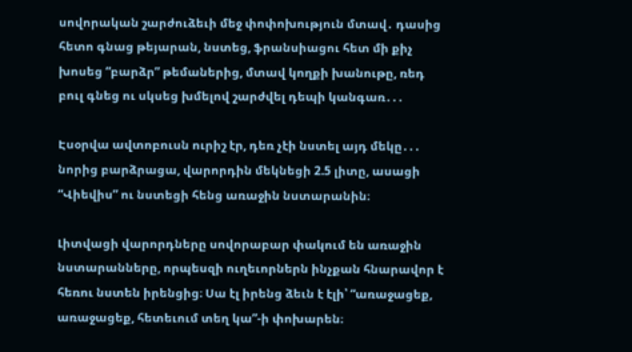սովորական շարժուձեւի մեջ փոփոխություն մտավ․ դասից հետո գնաց թեյարան, նստեց, ֆրանսիացու հետ մի քիչ խոսեց “բարձր” թեմաներից, մտավ կողքի խանութը, ռեդ բուլ գնեց ու սկսեց խմելով շարժվել դեպի կանգառ․․․

Էսօրվա ավտոբուսն ուրիշ էր, դեռ չէի նստել այդ մեկը․․․ նորից բարձրացա, վարորդին մեկնեցի 2.5 լիտը, ասացի “Վիեվիս” ու նստեցի հենց առաջին նստարանին։

Լիտվացի վարորդները սովորաբար փակում են առաջին նստարանները, որպեսզի ուղեւորներն ինչքան հնարավոր է հեռու նստեն իրենցից։ Սա էլ իրենց ձեւն է էլի՝ “առաջացեք, առաջացեք, հետեւում տեղ կա”-ի փոխարեն։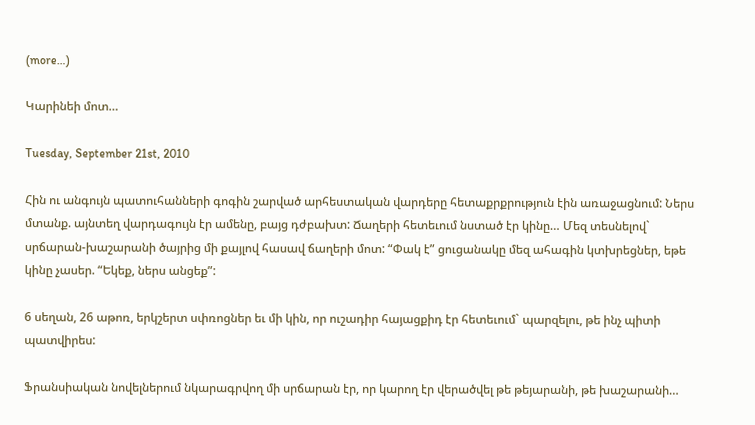(more…)

Կարինեի մոտ…

Tuesday, September 21st, 2010

Հին ու անգույն պատուհանների գոգին շարված արհեստական վարդերը հետաքրքրություն էին առաջացնում: Ներս մտանք. այնտեղ վարդագույն էր ամենը, բայց դժբախտ: Ճաղերի հետեւում նստած էր կինը… Մեզ տեսնելով` սրճարան-խաշարանի ծայրից մի քայլով հասավ ճաղերի մոտ: “Փակ է” ցուցանակը մեզ ահագին կտխրեցներ, եթե կինը չասեր. “Եկեք, ներս անցեք”:

6 սեղան, 26 աթոռ, երկշերտ սփռոցներ եւ մի կին, որ ուշադիր հայացքիդ էր հետեւում` պարզելու, թե ինչ պիտի պատվիրես:

Ֆրանսիական նովելներում նկարագրվող մի սրճարան էր, որ կարող էր վերածվել թե թեյարանի, թե խաշարանի…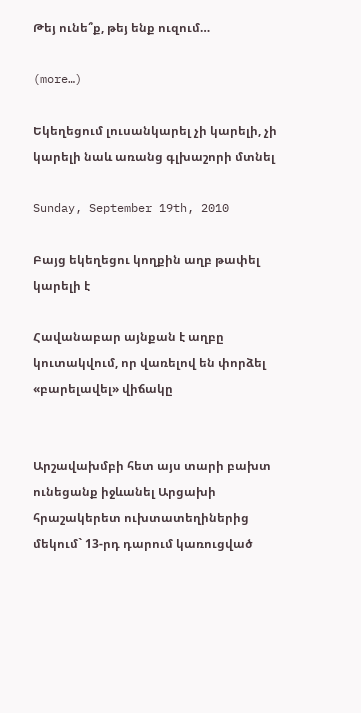Թեյ ունե՞ք, թեյ ենք ուզում…

(more…)

Եկեղեցում լուսանկարել չի կարելի, չի կարելի նաև առանց գլխաշորի մտնել

Sunday, September 19th, 2010

Բայց եկեղեցու կողքին աղբ թափել կարելի է

Հավանաբար այնքան է աղբը կուտակվում, որ վառելով են փորձել «բարելավել» վիճակը


Արշավախմբի հետ այս տարի բախտ ունեցանք իջևանել Արցախի հրաշակերետ ուխտատեղիներից մեկում` 13-րդ դարում կառուցված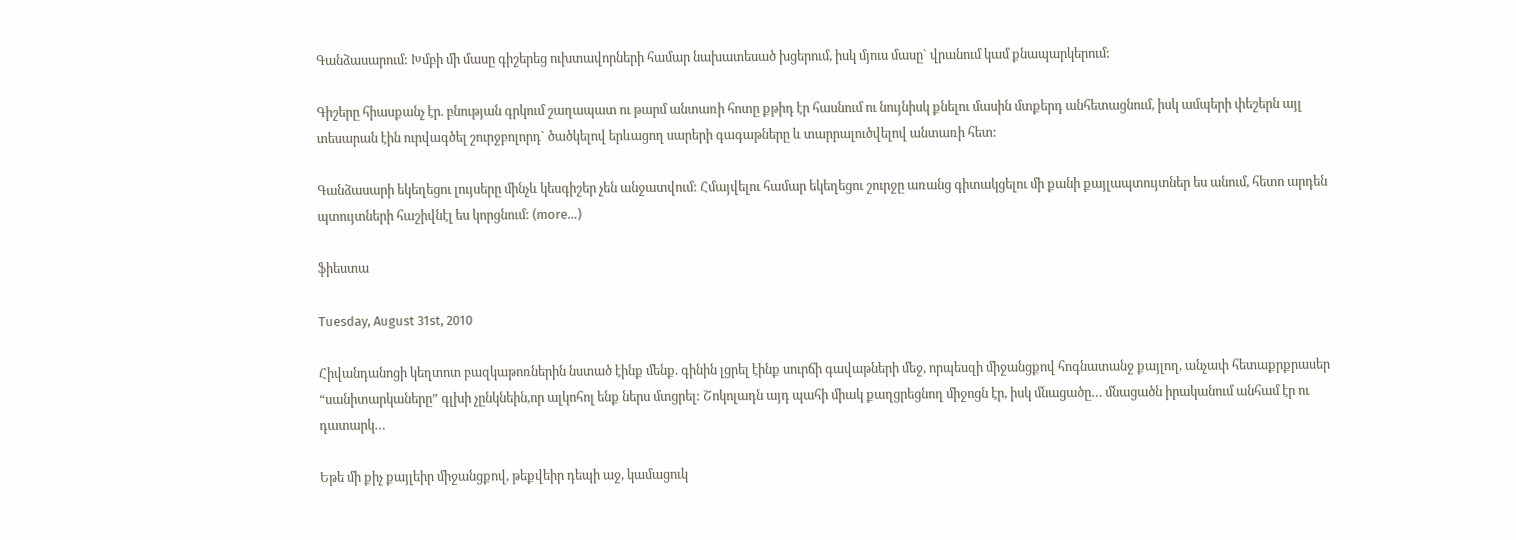Գանձասարում: Խմբի մի մասը գիշերեց ուխտավորների համար նախատեսած խցերում, իսկ մյուս մասը` վրանում կամ քնապարկերում:

Գիշերը հիասքանչ էր. բնության գրկում շաղապատ ու թարմ անտառի հոտը քթիդ էր հասնում ու նույնիսկ քնելու մասին մտքերդ անհետացնում, իսկ ամպերի փեշերն այլ տեսարան էին ուրվագծել շուրջբոլորդ` ծածկելով երևացող սարերի գագաթները և տարրալուծվելով անտառի հետ:

Գանձասարի եկեղեցու լույսերը մինչև կեսգիշեր չեն անջատվում: Հմայվելու համար եկեղեցու շուրջը առանց գիտակցելու մի քանի քայլապտույտներ ես անում, հետո արդեն պտույտների հաշիվնէլ ես կորցնում: (more…)

ֆիեստա

Tuesday, August 31st, 2010

Հիվանդանոցի կեղտոտ բազկաթոռներին նստած էինք մենք. գինին լցրել էինք սուրճի գավաթների մեջ, որպեսզի միջանցքով հոգնատանջ քայլող, անչափ հետաքրքրասեր “սանիտարկաները” գլխի չընկնեին,որ ալկոհոլ ենք ներս մտցրել: Շոկոլադն այդ պահի միակ քաղցրեցնող միջոցն էր, իսկ մնացածը… մնացածն իրականում անհամ էր ու դատարկ…

Եթե մի քիչ քայլեիր միջանցքով, թեքվեիր դեպի աջ, կամացուկ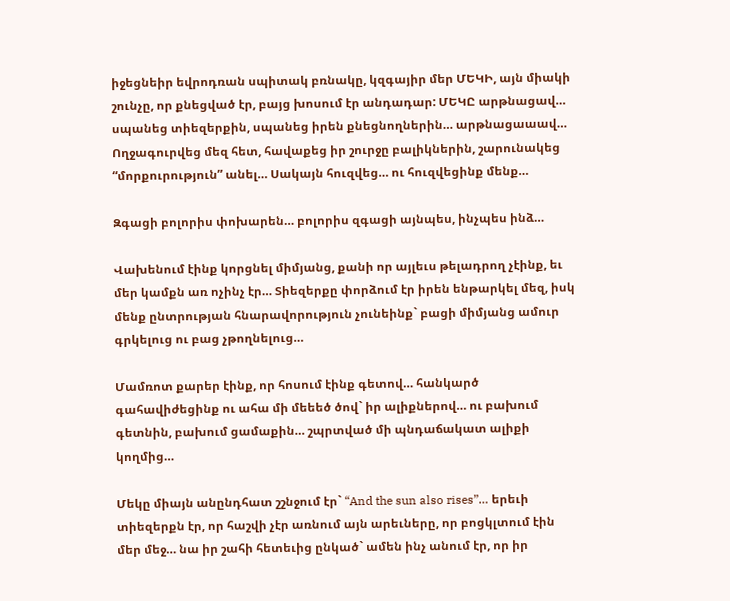իջեցնեիր եվրոդռան սպիտակ բռնակը, կզգայիր մեր ՄԵԿԻ, այն միակի շունչը, որ քնեցված էր, բայց խոսում էր անդադար: ՄԵԿԸ արթնացավ… սպանեց տիեզերքին, սպանեց իրեն քնեցնողներին… արթնացաաավ… Ողջագուրվեց մեզ հետ, հավաքեց իր շուրջը բալիկներին, շարունակեց “մորքուրություն” անել… Սակայն հուզվեց… ու հուզվեցինք մենք…

Զգացի բոլորիս փոխարեն… բոլորիս զգացի այնպես, ինչպես ինձ…

Վախենում էինք կորցնել միմյանց, քանի որ այլեւս թելադրող չէինք, եւ մեր կամքն առ ոչինչ էր… Տիեզերքը փորձում էր իրեն ենթարկել մեզ, իսկ մենք ընտրության հնարավորություն չունեինք` բացի միմյանց ամուր գրկելուց ու բաց չթողնելուց…

Մամռոտ քարեր էինք, որ հոսում էինք գետով… հանկարծ գահավիժեցինք ու ահա մի մեեեծ ծով` իր ալիքներով… ու բախում գետնին, բախում ցամաքին… շպրտված մի պնդաճակատ ալիքի կողմից…

Մեկը միայն անընդհատ շշնջում էր` “And the sun also rises”… երեւի տիեզերքն էր, որ հաշվի չէր առնում այն արեւները, որ բոցկլտում էին մեր մեջ… նա իր շահի հետեւից ընկած` ամեն ինչ անում էր, որ իր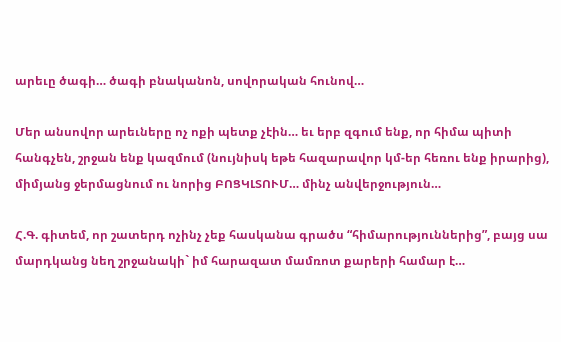արեւը ծագի… ծագի բնականոն, սովորական հունով…

Մեր անսովոր արեւները ոչ ոքի պետք չէին… եւ երբ զգում ենք, որ հիմա պիտի հանգչեն, շրջան ենք կազմում (նույնիսկ եթե հազարավոր կմ-եր հեռու ենք իրարից), միմյանց ջերմացնում ու նորից ԲՈՑԿԼՏՈՒՄ… մինչ անվերջություն…

Հ.Գ. գիտեմ, որ շատերդ ոչինչ չեք հասկանա գրածս “հիմարություններից”, բայց սա մարդկանց նեղ շրջանակի` իմ հարազատ մամռոտ քարերի համար է…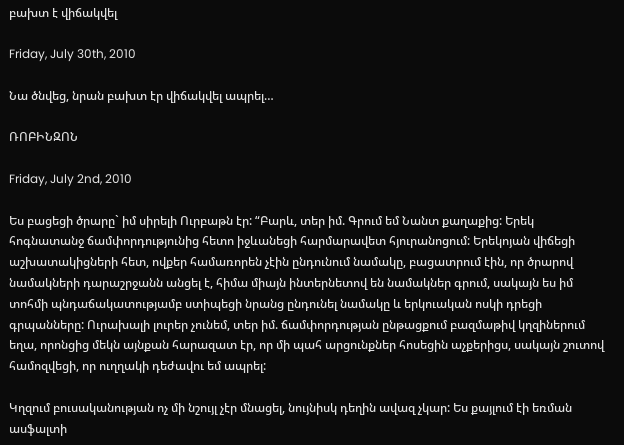բախտ է վիճակվել

Friday, July 30th, 2010

Նա ծնվեց, նրան բախտ էր վիճակվել ապրել…

ՌՈԲԻՆԶՈՆ

Friday, July 2nd, 2010

Ես բացեցի ծրարը` իմ սիրելի Ուրբաթն էր: “Բարև, տեր իմ. Գրում եմ Նանտ քաղաքից: Երեկ հոգնատանջ ճամփորդությունից հետո իջևանեցի հարմարավետ հյուրանոցում: Երեկոյան վիճեցի աշխատակիցների հետ, ովքեր համառորեն չէին ընդունում նամակը, բացատրում էին, որ ծրարով նամակների դարաշրջանն անցել է, հիմա միայն ինտերնետով են նամակներ գրում, սակայն ես իմ տոհմի պնդաճակատությամբ ստիպեցի նրանց ընդունել նամակը և երկուական ոսկի դրեցի գրպանները: Ուրախալի լուրեր չունեմ, տեր իմ. ճամփորդության ընթացքում բազմաթիվ կղզիներում եղա, որոնցից մեկն այնքան հարազատ էր, որ մի պահ արցունքներ հոսեցին աչքերիցս, սակայն շուտով համոզվեցի, որ ուղղակի դեժավու եմ ապրել:

Կղզում բուսականության ոչ մի նշույլ չէր մնացել, նույնիսկ դեղին ավազ չկար: Ես քայլում էի եռման ասֆալտի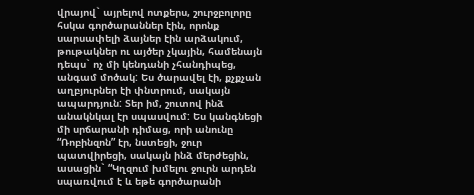վրայով` այրելով ոտքերս, շուրջբոլորը հսկա գործարաններ էին, որոնք սարսափելի ձայներ էին արձակում, թութակներ ու այծեր չկային, համենայն դեպս` ոչ մի կենդանի չհանդիպեց, անգամ մոծակ: Ես ծարավել էի, քչքչան աղբյուրներ էի փնտրում, սակայն ապարդյուն: Տեր իմ, շուտով ինձ անակնկալ էր սպասվում: Ես կանգնեցի մի սրճարանի դիմաց, որի անունը “Ռոբինզոն” էր, նստեցի, ջուր պատվիրեցի, սակայն ինձ մերժեցին, ասացին` “Կղզում խմելու ջուրն արդեն սպառվում է և եթե գործարանի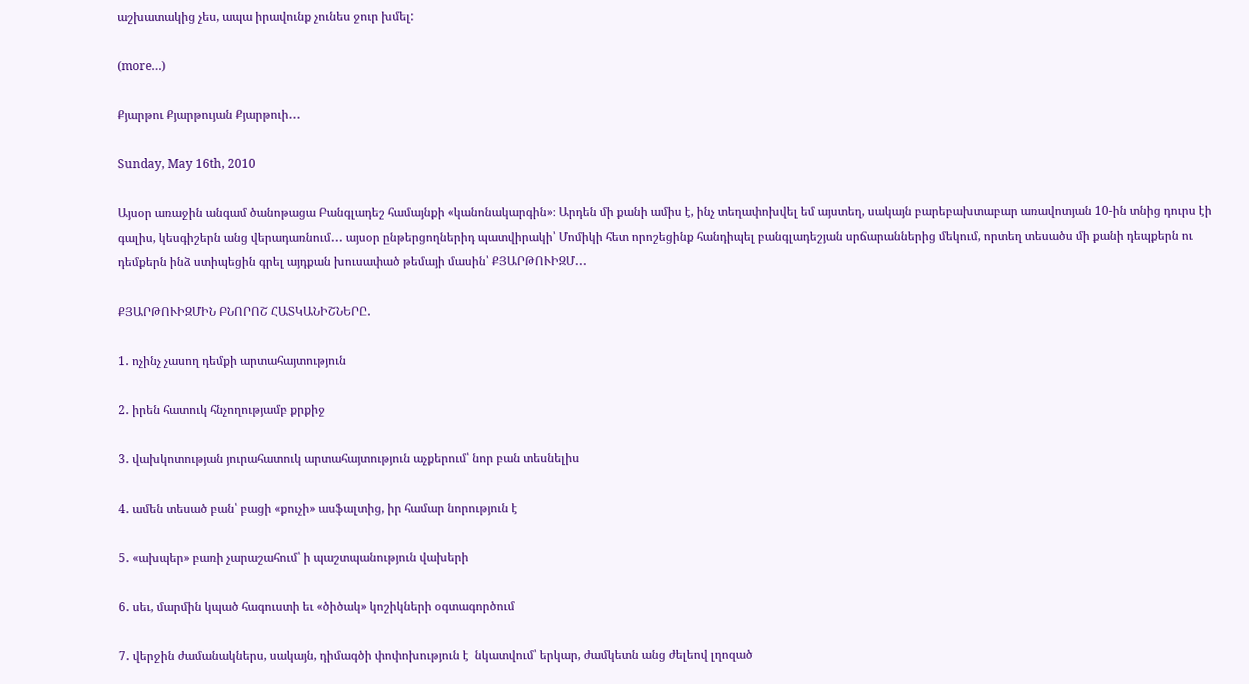աշխատակից չես, ապա իրավունք չունես ջուր խմել:

(more…)

Քյարթու Քյարթույան Քյարթուի․․․

Sunday, May 16th, 2010

Այսօր առաջին անգամ ծանոթացա Բանգլադեշ համայնքի «կանոնակարգին»։ Արդեն մի քանի ամիս է, ինչ տեղափոխվել եմ այստեղ, սակայն բարեբախտաբար առավոտյան 10-ին տնից դուրս էի գալիս, կեսգիշերն անց վերադառնում․․․ այսօր ընթերցողներիդ պատվիրակի՝ Մոմիկի հետ որոշեցինք հանդիպել բանգլադեշյան սրճարաններից մեկում, որտեղ տեսածս մի քանի դեպքերն ու դեմքերն ինձ ստիպեցին գրել այդքան խուսափած թեմայի մասին՝ ՔՅԱՐԹՈՒԻԶՄ․․․

ՔՅԱՐԹՈՒԻԶՄԻՆ ԲՆՈՐՈՇ ՀԱՏԿԱՆԻՇՆԵՐԸ․

1․ ոչինչ չասող դեմքի արտահայտություն

2․ իրեն հատուկ հնչողությամբ քրքիջ

3․ վախկոտության յուրահատուկ արտահայտություն աչքերում՝ նոր բան տեսնելիս

4․ ամեն տեսած բան՝ բացի «քուչի» ասֆալտից, իր համար նորություն է

5․ «ախպեր» բառի չարաշահում՝ ի պաշտպանություն վախերի

6․ սեւ, մարմին կպած հագուստի եւ «ծիծակ» կոշիկների օգտագործում

7․ վերջին ժամանակներս, սակայն, դիմագծի փոփոխություն է  նկատվում՝ երկար, ժամկետն անց ժելեով լղոզած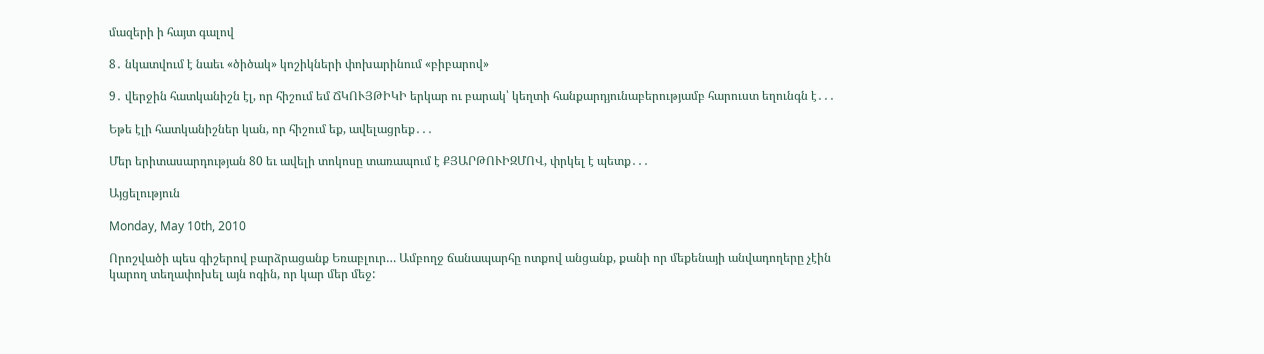մազերի ի հայտ գալով

8․ նկատվում է նաեւ «ծիծակ» կոշիկների փոխարինում «բիբարով»

9․ վերջին հատկանիշն էլ, որ հիշում եմ ՃԿՈՒՅԹԻԿԻ երկար ու բարակ՝ կեղտի հանքարդյունաբերությամբ հարուստ եղունգն է․․․

Եթե էլի հատկանիշներ կան, որ հիշում եք, ավելացրեք․․․

Մեր երիտասարդության 80 եւ ավելի տոկոսը տառապում է ՔՅԱՐԹՈՒԻԶՄՈՎ, փրկել է պետք․․․

Այցելություն

Monday, May 10th, 2010

Որոշվածի պես գիշերով բարձրացանք Եռաբլուր… Ամբողջ ճանապարհը ոտքով անցանք, քանի որ մեքենայի անվադողերը չէին կարող տեղափոխել այն ոգին, որ կար մեր մեջ: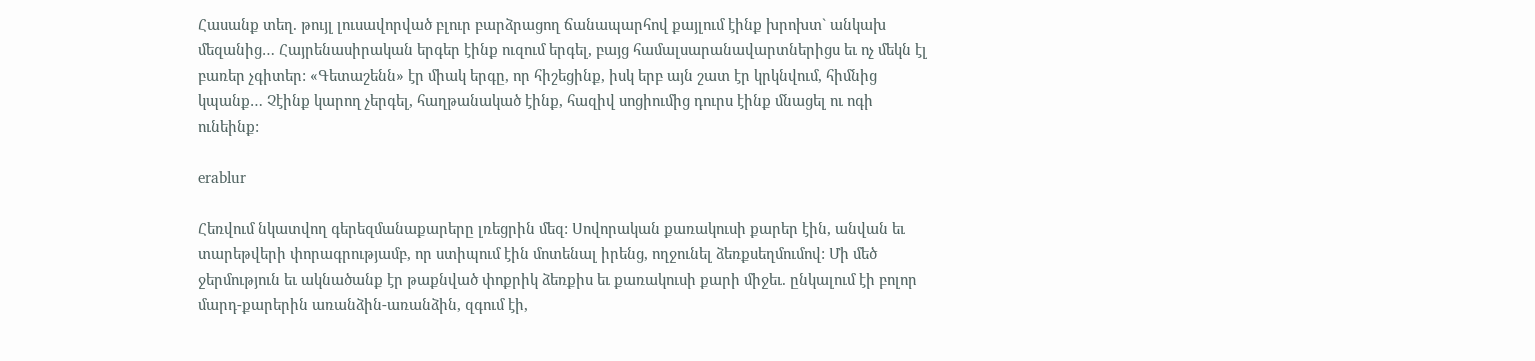Հասանք տեղ. թույլ լուսավորված բլուր բարձրացող ճանապարհով քայլում էինք խրոխտ` անկախ մեզանից… Հայրենասիրական երգեր էինք ուզում երգել, բայց համալսարանավարտներիցս եւ ոչ մեկն էլ բառեր չգիտեր: «Գետաշենն» էր միակ երգը, որ հիշեցինք, իսկ երբ այն շատ էր կրկնվում, հիմնից կպանք… Չէինք կարող չերգել, հաղթանակած էինք, հազիվ սոցիումից դուրս էինք մնացել ու ոգի ունեինք:

erablur

Հեռվում նկատվող գերեզմանաքարերը լռեցրին մեզ: Սովորական քառակուսի քարեր էին, անվան եւ տարեթվերի փորագրությամբ, որ ստիպում էին մոտենալ իրենց, ողջունել ձեռքսեղմումով: Մի մեծ ջերմություն եւ ակնածանք էր թաքնված փոքրիկ ձեռքիս եւ քառակուսի քարի միջեւ. ընկալում էի բոլոր մարդ-քարերին առանձին-առանձին, զգում էի,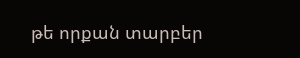թե որքան տարբեր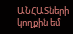ԱՆՀԱՏների կողքին եմ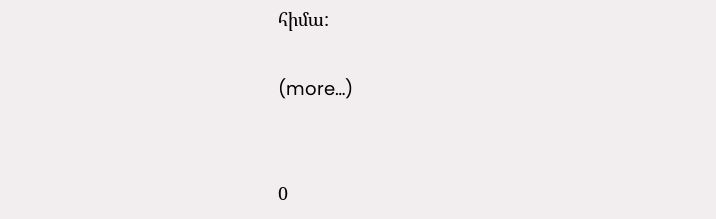հիմա:

(more…)


0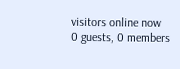visitors online now
0 guests, 0 members